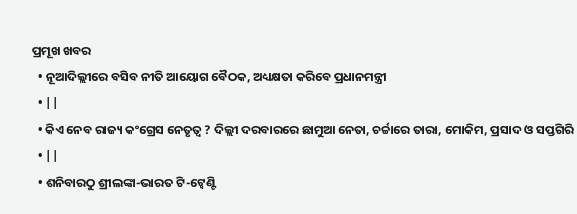ପ୍ରମୂଖ ଖବର
  • ନୂଆଦିଲ୍ଲୀରେ ବସିବ ନୀତି ଆୟୋଗ ବୈଠକ, ଅଧ୍ୟକ୍ଷତା କରିବେ ପ୍ରଧାନମନ୍ତ୍ରୀ
  • ||
  • କିଏ ନେବ ରାଜ୍ୟ କଂଗ୍ରେସ ନେତୃତ୍ୱ ? ଦିଲ୍ଲୀ ଦରବାରରେ ଛାମୁଆ ନେତା, ଚର୍ଚ୍ଚାରେ ତାରା, ମୋକିମ, ପ୍ରସାଦ ଓ ସପ୍ତଗିରି
  • ||
  • ଶନିବାରଠୁ ଶ୍ରୀଲଙ୍କା-ଭାରତ ଟି-ଟ୍ୱେଣ୍ଟି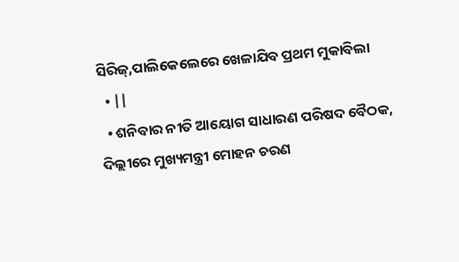ସିରିଜ୍,ପାଲିକେଲେରେ ଖେଳାଯିବ ପ୍ରଥମ ମୁକାବିଲା
  • ||
  • ଶନିବାର ନୀତି ଆୟୋଗ ସାଧାରଣ ପରିଷଦ ବୈଠକ, ଦିଲ୍ଲୀରେ ମୁଖ୍ୟମନ୍ତ୍ରୀ ମୋହନ ଚରଣ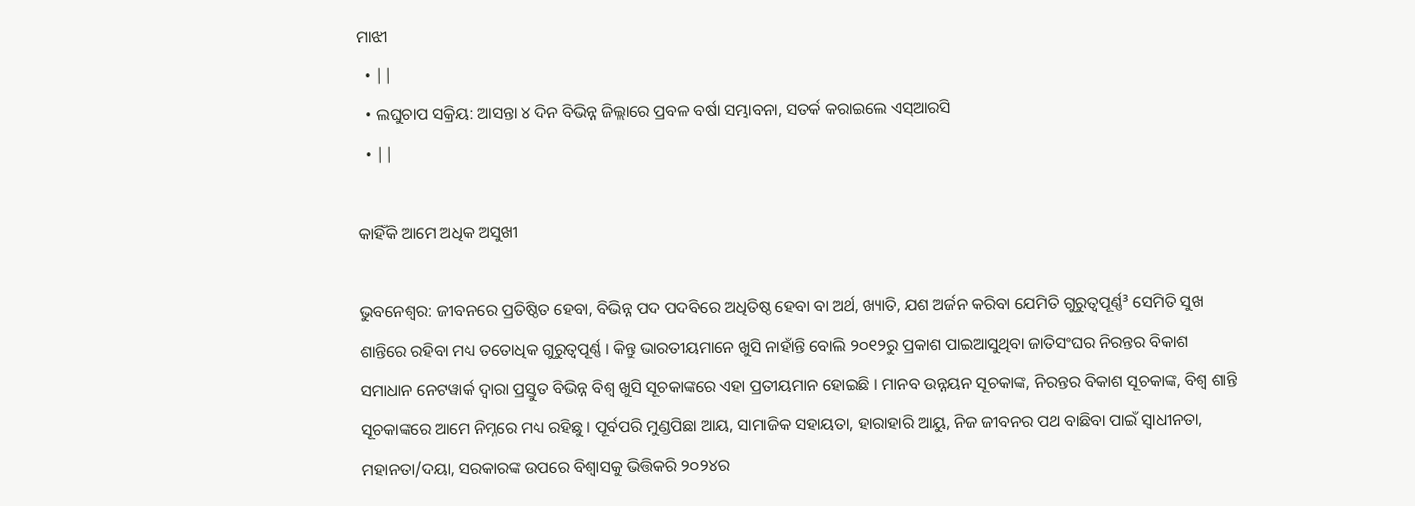ମାଝୀ
  • ||
  • ଲଘୁଚାପ ସକ୍ରିୟ: ଆସନ୍ତା ୪ ଦିନ ବିଭିନ୍ନ ଜିଲ୍ଲାରେ ପ୍ରବଳ ବର୍ଷା ସମ୍ଭାବନା, ସତର୍କ କରାଇଲେ ଏସ୍‌ଆରସି
  • ||

କାହିଁକି ଆମେ ଅଧିକ ଅସୁଖୀ

ଭୁବନେଶ୍ୱର: ଜୀବନରେ ପ୍ରତିଷ୍ଠିତ ହେବା, ବିଭିନ୍ନ ପଦ ପଦବିରେ ଅଧିତିଷ୍ଠ ହେବା ବା ଅର୍ଥ, ଖ୍ୟାତି, ଯଶ ଅର୍ଜନ କରିବା ଯେମିତି ଗୁରୁତ୍ୱପୂର୍ଣ୍ଣ³ ସେମିତି ସୁଖ ଶାନ୍ତିରେ ରହିବା ମଧ୍ୟ ତତୋଧିକ ଗୁରୁତ୍ୱପୂର୍ଣ୍ଣ । କିନ୍ତୁ ଭାରତୀୟମାନେ ଖୁସି ନାହାଁନ୍ତି ବୋଲି ୨୦୧୨ରୁ ପ୍ରକାଶ ପାଇଆସୁଥିବା ଜାତିସଂଘର ନିରନ୍ତର ବିକାଶ ସମାଧାନ ନେଟୱାର୍କ ଦ୍ୱାରା ପ୍ରସ୍ତୁତ ବିଭିନ୍ନ ବିଶ୍ୱ ଖୁସି ସୂଚକାଙ୍କରେ ଏହା ପ୍ରତୀୟମାନ ହୋଇଛି । ମାନବ ଉନ୍ନୟନ ସୂଚକାଙ୍କ, ନିରନ୍ତର ବିକାଶ ସୂଚକାଙ୍କ, ବିଶ୍ୱ ଶାନ୍ତି ସୂଚକାଙ୍କରେ ଆମେ ନିମ୍ନରେ ମଧ୍ୟ ରହିଛୁ । ପୂର୍ବପରି ମୁଣ୍ଡପିଛା ଆୟ, ସାମାଜିକ ସହାୟତା, ହାରାହାରି ଆୟୁ, ନିଜ ଜୀବନର ପଥ ବାଛିବା ପାଇଁ ସ୍ୱାଧୀନତା, ମହାନତା/ଦୟା, ସରକାରଙ୍କ ଉପରେ ବିଶ୍ୱାସକୁ ଭିତ୍ତିକରି ୨୦୨୪ର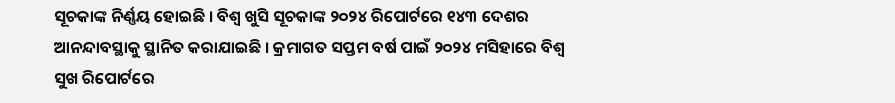ସୂଚକାଙ୍କ ନିର୍ଣ୍ଣୟ ହୋଇଛି । ବିଶ୍ୱ ଖୁସି ସୂଚକାଙ୍କ ୨୦୨୪ ରିପୋର୍ଟରେ ୧୪୩ ଦେଶର ଆନନ୍ଦାବସ୍ଥାକୁ ସ୍ଥାନିତ କରାଯାଇଛି । କ୍ରମାଗତ ସପ୍ତମ ବର୍ଷ ପାଇଁ ୨୦୨୪ ମସିହାରେ ବିଶ୍ୱ ସୁଖ ରିପୋର୍ଟରେ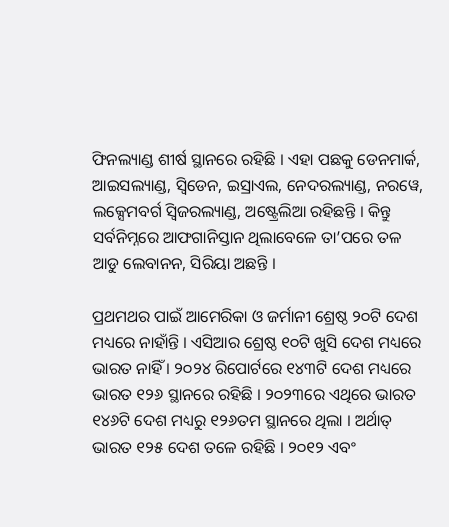ଫିନଲ୍ୟାଣ୍ଡ ଶୀର୍ଷ ସ୍ଥାନରେ ରହିଛି । ଏହା ପଛକୁ ଡେନମାର୍କ, ଆଇସଲ୍ୟାଣ୍ଡ, ସ୍ୱିଡେନ, ଇସ୍ରାଏଲ, ନେଦରଲ୍ୟାଣ୍ଡ, ନରୱେ, ଲକ୍ସେମବର୍ଗ ସ୍ୱିଜରଲ୍ୟାଣ୍ଡ, ଅଷ୍ଟ୍ରେଲିଆ ରହିଛନ୍ତି । କିନ୍ତୁ ସର୍ବନିମ୍ନରେ ଆଫଗାନିସ୍ତାନ ଥିଲାବେଳେ ତା’ପରେ ତଳ ଆଡୁ ଲେବାନନ, ସିରିୟା ଅଛନ୍ତି ।

ପ୍ରଥମଥର ପାଇଁ ଆମେରିକା ଓ ଜର୍ମାନୀ ଶ୍ରେଷ୍ଠ ୨୦ଟି ଦେଶ ମଧ୍ୟରେ ନାହାଁନ୍ତି । ଏସିଆର ଶ୍ରେଷ୍ଠ ୧୦ଟି ଖୁସି ଦେଶ ମଧ୍ୟରେ ଭାରତ ନାହିଁ । ୨୦୨୪ ରିପୋର୍ଟରେ ୧୪୩ଟି ଦେଶ ମଧ୍ୟରେ ଭାରତ ୧୨୬ ସ୍ଥାନରେ ରହିଛି । ୨୦୨୩ରେ ଏଥିରେ ଭାରତ ୧୪୬ଟି ଦେଶ ମଧ୍ୟରୁ ୧୨୬ତମ ସ୍ଥାନରେ ଥିଲା । ଅର୍ଥାତ୍‌ ଭାରତ ୧୨୫ ଦେଶ ତଳେ ରହିଛି । ୨୦୧୨ ଏବଂ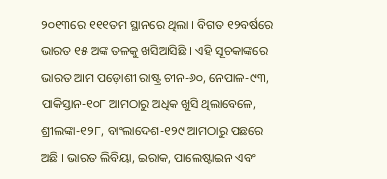୨୦୧୩ରେ ୧୧୧ତମ ସ୍ଥାନରେ ଥିଲା । ବିଗତ ୧୨ବର୍ଷରେ ଭାରତ ୧୫ ଅଙ୍କ ତଳକୁ ଖସିଆସିଛି । ଏହି ସୂଚକାଙ୍କରେ ଭାରତ ଆମ ପଡ଼ୋଶୀ ରାଷ୍ଟ୍ର ଚୀନ-୬୦, ନେପାଳ-୯୩, ପାକିସ୍ତାନ-୧୦୮ ଆମଠାରୁ ଅଧିକ ଖୁସି ଥିଲାବେଳେ, ଶ୍ରୀଲଙ୍କା-୧୨୮, ବାଂଲାଦେଶ-୧୨୯ ଆମଠାରୁ ପଛରେ ଅଛି । ଭାରତ ଲିବିୟା, ଇରାକ, ପାଲେଷ୍ଟାଇନ ଏବଂ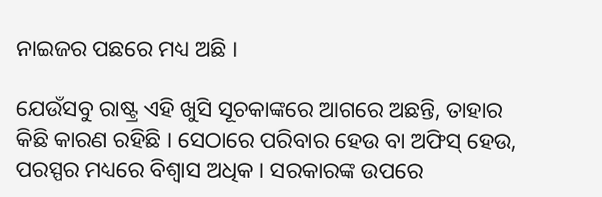ନାଇଜର ପଛରେ ମଧ୍ୟ ଅଛି ।

ଯେଉଁସବୁ ରାଷ୍ଟ୍ର ଏହି ଖୁସି ସୂଚକାଙ୍କରେ ଆଗରେ ଅଛନ୍ତି, ତାହାର କିଛି କାରଣ ରହିଛି । ସେଠାରେ ପରିବାର ହେଉ ବା ଅଫିସ୍‌ ହେଉ, ପରସ୍ପର ମଧ୍ୟରେ ବିଶ୍ୱାସ ଅଧିକ । ସରକାରଙ୍କ ଉପରେ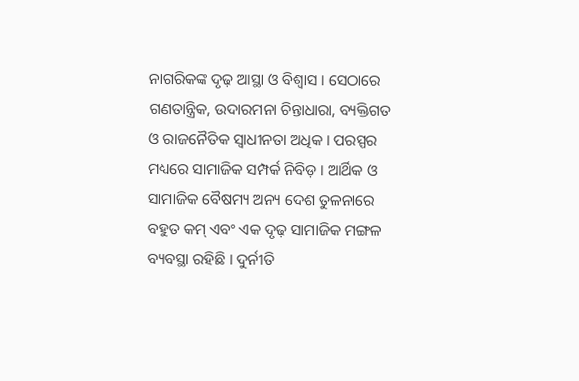ନାଗରିକଙ୍କ ଦୃଢ଼ ଆସ୍ଥା ଓ ବିଶ୍ୱାସ । ସେଠାରେ ଗଣତାନ୍ତ୍ରିକ, ଉଦାରମନା ଚିନ୍ତାଧାରା, ବ୍ୟକ୍ତିଗତ ଓ ରାଜନୈତିକ ସ୍ୱାଧୀନତା ଅଧିକ । ପରସ୍ପର ମଧ୍ୟରେ ସାମାଜିକ ସମ୍ପର୍କ ନିବିଡ଼ । ଆର୍ଥିକ ଓ ସାମାଜିକ ବୈଷମ୍ୟ ଅନ୍ୟ ଦେଶ ତୁଳନାରେ ବହୁତ କମ୍‌ ଏବଂ ଏକ ଦୃଢ଼ ସାମାଜିକ ମଙ୍ଗଳ ବ୍ୟବସ୍ଥା ରହିଛି । ଦୁର୍ନୀତି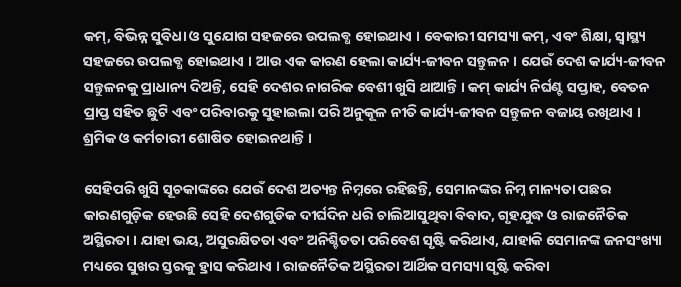କମ୍‌, ବିଭିନ୍ନ ସୁବିଧା ଓ ସୁଯୋଗ ସହଜରେ ଉପଲବ୍ଧ ହୋଇଥାଏ । ବେକାରୀ ସମସ୍ୟା କମ୍‌, ଏବଂ ଶିକ୍ଷା, ସ୍ୱାସ୍ଥ୍ୟ ସହଜରେ ଉପଲବ୍ଧ ହୋଇଥାଏ । ଆଉ ଏକ କାରଣ ହେଲା କାର୍ଯ୍ୟ-ଜୀବନ ସନ୍ତୁଳନ । ଯେଉଁ ଦେଶ କାର୍ଯ୍ୟ-ଜୀବନ ସନ୍ତୁଳନକୁ ପ୍ରାଧାନ୍ୟ ଦିଅନ୍ତି, ସେହି ଦେଶର ନାଗରିକ ବେଶୀ ଖୁସି ଥାଆନ୍ତି । କମ୍‌ କାର୍ଯ୍ୟ ନିର୍ଘଣ୍ଟ ସପ୍ତାହ, ବେତନ ପ୍ରାପ୍ତ ସହିତ ଛୁଟି ଏବଂ ପରିବାରକୁ ସୁହାଇଲା ପରି ଅନୁକୂଳ ନୀତି କାର୍ଯ୍ୟ-ଜୀବନ ସନ୍ତୁଳନ ବଜାୟ ରଖିଥାଏ । ଶ୍ରମିକ ଓ କର୍ମଚାରୀ ଶୋଷିତ ହୋଇନଥାନ୍ତି ।

ସେହିପରି ଖୁସି ସୂଚକାଙ୍କରେ ଯେଉଁ ଦେଶ ଅତ୍ୟନ୍ତ ନିମ୍ନରେ ରହିଛନ୍ତି, ସେମାନଙ୍କର ନିମ୍ନ ମାନ୍ୟତା ପଛର କାରଣଗୁଡ଼ିକ ହେଉଛି ସେହି ଦେଶଗୁଡିକ ଦୀର୍ଘଦିନ ଧରି ଚାଲିଆସୁଥିବା ବିବାଦ, ଗୃହଯୁଦ୍ଧ ଓ ରାଜନୈତିକ ଅସ୍ଥିରତା । ଯାହା ଭୟ, ଅସୁରକ୍ଷିତତା ଏବଂ ଅନିଶ୍ଚିତତା ପରିବେଶ ସୃଷ୍ଟି କରିଥାଏ, ଯାହାକି ସେମାନଙ୍କ ଜନସଂଖ୍ୟା ମଧ୍ୟରେ ସୁଖର ସ୍ତରକୁ ହ୍ରାସ କରିଥାଏ । ରାଜନୈତିକ ଅସ୍ଥିରତା ଆର୍ଥିକ ସମସ୍ୟା ସୃଷ୍ଟି କରିବା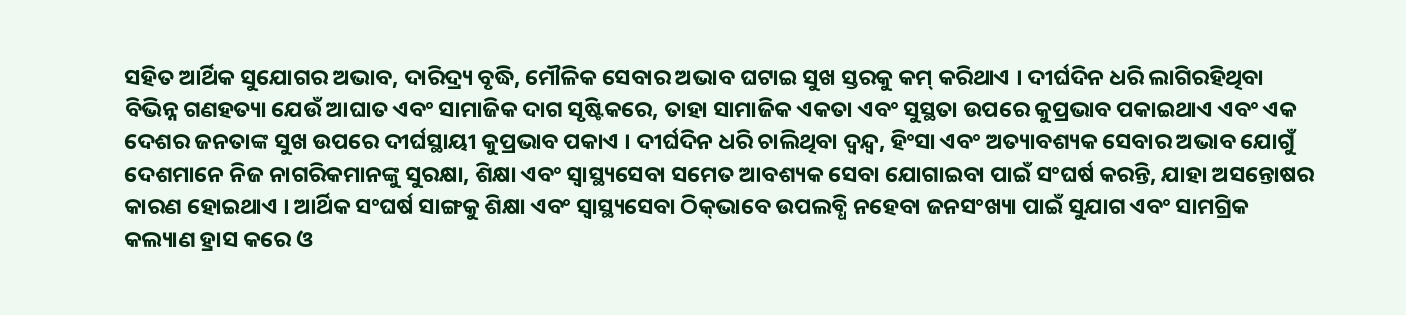ସହିତ ଆର୍ଥିକ ସୁଯୋଗର ଅଭାବ, ଦାରିଦ୍ର‌୍ୟ ବୃଦ୍ଧି, ମୌଳିକ ସେବାର ଅଭାବ ଘଟାଇ ସୁଖ ସ୍ତରକୁ କମ୍‌ କରିଥାଏ । ଦୀର୍ଘଦିନ ଧରି ଲାଗିରହିଥିବା ବିଭିନ୍ନ ଗଣହତ୍ୟା ଯେଉଁ ଆଘାତ ଏବଂ ସାମାଜିକ ଦାଗ ସୃଷ୍ଟିକରେ, ତାହା ସାମାଜିକ ଏକତା ଏବଂ ସୁସ୍ଥତା ଉପରେ କୁପ୍ରଭାବ ପକାଇଥାଏ ଏବଂ ଏକ ଦେଶର ଜନତାଙ୍କ ସୁଖ ଉପରେ ଦୀର୍ଘସ୍ଥାୟୀ କୁପ୍ରଭାବ ପକାଏ । ଦୀର୍ଘଦିନ ଧରି ଚାଲିଥିବା ଦ୍ୱନ୍ଦ୍ୱ, ହିଂସା ଏବଂ ଅତ୍ୟାବଶ୍ୟକ ସେବାର ଅଭାବ ଯୋଗୁଁ ଦେଶମାନେ ନିଜ ନାଗରିକମାନଙ୍କୁ ସୁରକ୍ଷା, ଶିକ୍ଷା ଏବଂ ସ୍ୱାସ୍ଥ୍ୟସେବା ସମେତ ଆବଶ୍ୟକ ସେବା ଯୋଗାଇବା ପାଇଁ ସଂଘର୍ଷ କରନ୍ତି, ଯାହା ଅସନ୍ତୋଷର କାରଣ ହୋଇଥାଏ । ଆର୍ଥିକ ସଂଘର୍ଷ ସାଙ୍ଗକୁ ଶିକ୍ଷା ଏବଂ ସ୍ୱାସ୍ଥ୍ୟସେବା ଠିକ୍‌ଭାବେ ଉପଲବ୍ଧି ନହେବା ଜନସଂଖ୍ୟା ପାଇଁ ସୁଯାଗ ଏବଂ ସାମଗ୍ରିକ କଲ୍ୟାଣ ହ୍ରାସ କରେ ଓ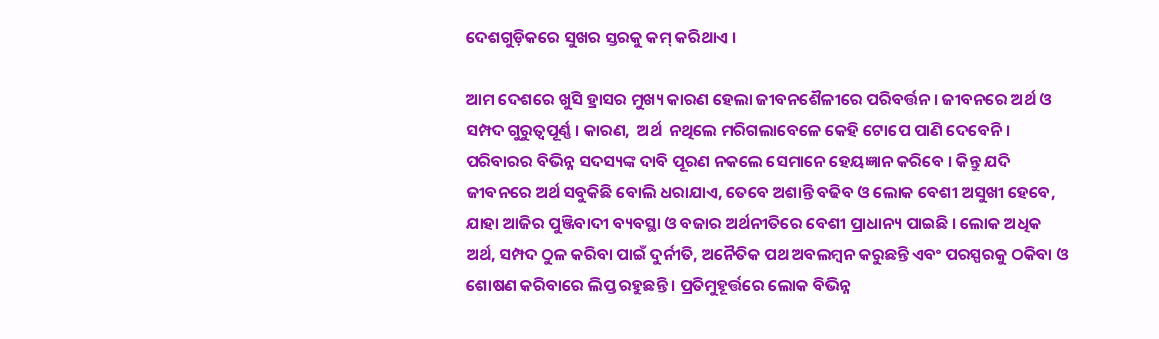ଦେଶଗୁଡ଼ିକରେ ସୁଖର ସ୍ତରକୁ କମ୍‌ କରିଥାଏ ।

ଆମ ଦେଶରେ ଖୁସି ହ୍ରାସର ମୁଖ୍ୟ କାରଣ ହେଲା ଜୀବନଶୈଳୀରେ ପରିବର୍ତ୍ତନ । ଜୀବନରେ ଅର୍ଥ ଓ ସମ୍ପଦ ଗୁରୁତ୍ୱପୂର୍ଣ୍ଣ । କାରଣ,  ଅର୍ଥ  ନଥିଲେ ମରିଗଲାବେଳେ କେହି ଟୋପେ ପାଣି ଦେବେନି । ପରିବାରର ବିଭିନ୍ନ ସଦସ୍ୟଙ୍କ ଦାବି ପୂରଣ ନକଲେ ସେମାନେ ହେୟଜ୍ଞାନ କରିବେ । କିନ୍ତୁ ଯଦି ଜୀବନରେ ଅର୍ଥ ସବୁକିଛି ବୋଲି ଧରାଯାଏ, ତେବେ ଅଶାନ୍ତି ବଢିବ ଓ ଲୋକ ବେଶୀ ଅସୁଖୀ ହେବେ, ଯାହା ଆଜିର ପୁଞ୍ଜିବାଦୀ ବ୍ୟବସ୍ଥା ଓ ବଜାର ଅର୍ଥନୀତିରେ ବେଶୀ ପ୍ରାଧାନ୍ୟ ପାଇଛି । ଲୋକ ଅଧିକ ଅର୍ଥ, ସମ୍ପଦ ଠୁଳ କରିବା ପାଇଁ ଦୁର୍ନୀତି, ଅନୈତିକ ପଥ ଅବଲମ୍ବନ କରୁଛନ୍ତି ଏବଂ ପରସ୍ପରକୁ ଠକିବା ଓ ଶୋଷଣ କରିବାରେ ଲିପ୍ତ ରହୁଛନ୍ତି । ପ୍ରତିମୁହୂର୍ତ୍ତରେ ଲୋକ ବିଭିନ୍ନ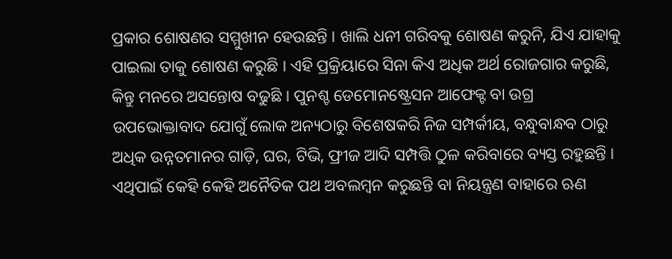ପ୍ରକାର ଶୋଷଣର ସମ୍ମୁଖୀନ ହେଉଛନ୍ତି । ଖାଲି ଧନୀ ଗରିବକୁ ଶୋଷଣ କରୁନି, ଯିଏ ଯାହାକୁ ପାଇଲା ତାକୁ ଶୋଷଣ କରୁଛି । ଏହି ପ୍ରକ୍ରିୟାରେ ସିନା କିଏ ଅଧିକ ଅର୍ଥ ରୋଜଗାର କରୁଛି, କିନ୍ତୁ ମନରେ ଅସନ୍ତୋଷ ବଢୁଛି । ପୁନଶ୍ଚ ଡେମୋନଷ୍ଟ୍ରେସନ ଆଫେକ୍ଟ ବା ଉଗ୍ର ଉପଭୋକ୍ତାବାଦ ଯୋଗୁଁ ଲୋକ ଅନ୍ୟଠାରୁ ବିଶେଷକରି ନିଜ ସମ୍ପର୍କୀୟ, ବନ୍ଧୁବାନ୍ଧବ ଠାରୁ ଅଧିକ ଉନ୍ନତମାନର ଗାଡ଼ି, ଘର, ଟିଭି, ଫ୍ରୀଜ ଆଦି ସମ୍ପତ୍ତି ଠୁଳ କରିବାରେ ବ୍ୟସ୍ତ ରହୁଛନ୍ତି । ଏଥିପାଇଁ କେହି କେହି ଅନୈତିକ ପଥ ଅବଲମ୍ବନ କରୁଛନ୍ତି ବା ନିୟନ୍ତ୍ରଣ ବାହାରେ ଋଣ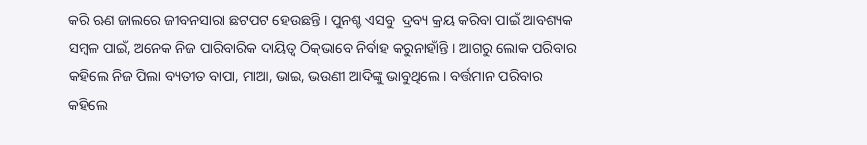କରି ଋଣ ଜାଲରେ ଜୀବନସାରା ଛଟପଟ ହେଉଛନ୍ତି । ପୁନଶ୍ଚ ଏସବୁ  ଦ୍ରବ୍ୟ କ୍ରୟ କରିବା ପାଇଁ ଆବଶ୍ୟକ ସମ୍ବଳ ପାଇଁ, ଅନେକ ନିଜ ପାରିବାରିକ ଦାୟିତ୍ୱ ଠିକ୍‌ଭାବେ ନିର୍ବାହ କରୁନାହାଁନ୍ତି । ଆଗରୁ ଲୋକ ପରିବାର କହିଲେ ନିଜ ପିଲା ବ୍ୟତୀତ ବାପା, ମାଆ, ଭାଇ, ଭଉଣୀ ଆଦିଙ୍କୁ ଭାବୁଥିଲେ । ବର୍ତ୍ତମାନ ପରିବାର କହିଲେ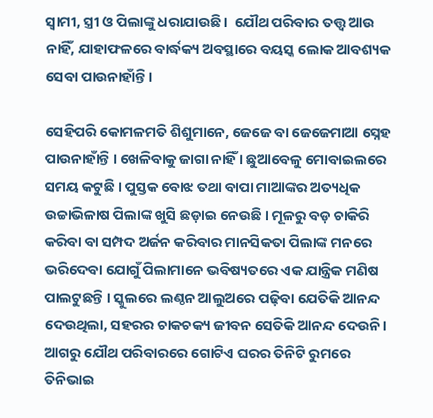ସ୍ୱାମୀ, ସ୍ତ୍ରୀ ଓ ପିଲାଙ୍କୁ ଧରାଯାଉଛି ।  ଯୌଥ ପରିବାର ତତ୍ତ୍ୱ ଆଉ ନାହିଁ, ଯାହାଫଳରେ ବାର୍ଦ୍ଧକ୍ୟ ଅବସ୍ଥାରେ ବୟସ୍କ ଲୋକ ଆବଶ୍ୟକ ସେବା ପାଉନାହାଁନ୍ତି ।

ସେହିପରି କୋମଳମତି ଶିଶୁମାନେ, ଜେଜେ ବା ଜେଜେମାଆ ସ୍ନେହ ପାଉନାହାଁନ୍ତି । ଖେଳିବାକୁ ଜାଗା ନାହିଁ । ଛୁଆବେଳୁ ମୋବାଇଲରେ ସମୟ କଟୁଛି । ପୁସ୍ତକ ବୋଝ ତଥା ବାପା ମାଆଙ୍କର ଅତ୍ୟଧିକ ଉଚ୍ଚାଭିଳାଷ ପିଲାଙ୍କ ଖୁସି ଛଡ଼ାଇ ନେଉଛି । ମୂଳରୁ ବଡ଼ ଚାକିରି କରିବା ବା ସମ୍ପଦ ଅର୍ଜନ କରିବାର ମାନସିକତା ପିଲାଙ୍କ ମନରେ ଭରିଦେବା ଯୋଗୁଁ ପିଲାମାନେ ଭବିଷ୍ୟତରେ ଏକ ଯାନ୍ତ୍ରିକ ମଣିଷ ପାଲଟୁଛନ୍ତି । ସ୍କୁଲରେ ଲଣ୍ଠନ ଆଲୁଅରେ ପଢ଼ିବା ଯେତିକି ଆନନ୍ଦ ଦେଉଥିଲା, ସହରର ଚାକଚକ୍ୟ ଜୀବନ ସେତିକି ଆନନ୍ଦ ଦେଉନି । ଆଗରୁ ଯୌଥ ପରିବାରରେ ଗୋଟିଏ ଘରର ତିନିଟି ରୁମରେ ତିନିଭାଇ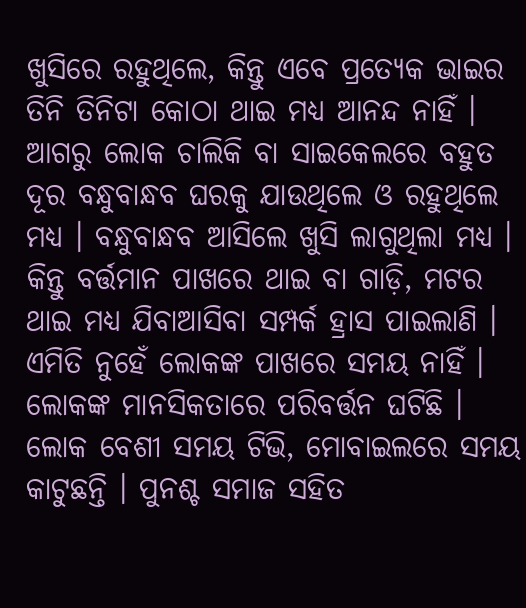ଖୁସିରେ ରହୁଥିଲେ, କିନ୍ତୁ ଏବେ ପ୍ରତ୍ୟେକ ଭାଇର ତିନି ତିନିଟା କୋଠା ଥାଇ ମଧ୍ୟ ଆନନ୍ଦ ନାହିଁ । ଆଗରୁ ଲୋକ ଚାଲିକି ବା ସାଇକେଲରେ ବହୁତ ଦୂର ବନ୍ଧୁବାନ୍ଧବ ଘରକୁ ଯାଉଥିଲେ ଓ ରହୁଥିଲେ ମଧ୍ୟ । ବନ୍ଧୁବାନ୍ଧବ ଆସିଲେ ଖୁସି ଲାଗୁଥିଲା ମଧ୍ୟ । କିନ୍ତୁ ବର୍ତ୍ତମାନ ପାଖରେ ଥାଇ ବା ଗାଡ଼ି, ମଟର ଥାଇ ମଧ୍ୟ ଯିବାଆସିବା ସମ୍ପର୍କ ହ୍ରାସ ପାଇଲାଣି । ଏମିତି ନୁହେଁ ଲୋକଙ୍କ ପାଖରେ ସମୟ ନାହିଁ । ଲୋକଙ୍କ ମାନସିକତାରେ ପରିବର୍ତ୍ତନ ଘଟିଛି । ଲୋକ ବେଶୀ ସମୟ ଟିଭି, ମୋବାଇଲରେ ସମୟ କାଟୁଛନ୍ତି । ପୁନଶ୍ଚ ସମାଜ ସହିତ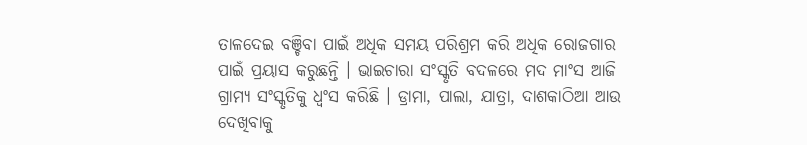ତାଳଦେଇ ବଞ୍ଚିବା ପାଇଁ ଅଧିକ ସମୟ ପରିଶ୍ରମ କରି ଅଧିକ ରୋଜଗାର ପାଇଁ ପ୍ରୟାସ କରୁଛନ୍ତି । ଭାଇଚାରା ସଂସ୍କୃତି ବଦଳରେ ମଦ ମାଂସ ଆଜି ଗ୍ରାମ୍ୟ ସଂସ୍କୃତିକୁ ଧ୍ୱଂସ କରିଛି । ଡ୍ରାମା, ପାଲା, ଯାତ୍ରା, ଦାଶକାଠିଆ ଆଉ ଦେଖିବାକୁ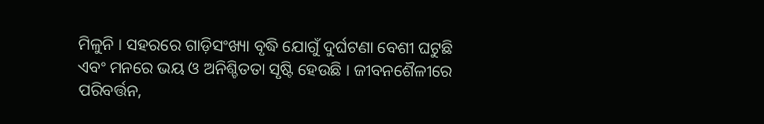ମିଳୁନି । ସହରରେ ଗାଡ଼ିସଂଖ୍ୟା ବୃଦ୍ଧି ଯୋଗୁଁ ଦୁର୍ଘଟଣା ବେଶୀ ଘଟୁଛି ଏବଂ ମନରେ ଭୟ ଓ ଅନିଶ୍ଚିତତା ସୃଷ୍ଟି ହେଉଛି । ଜୀବନଶୈଳୀରେ ପରିବର୍ତ୍ତନ,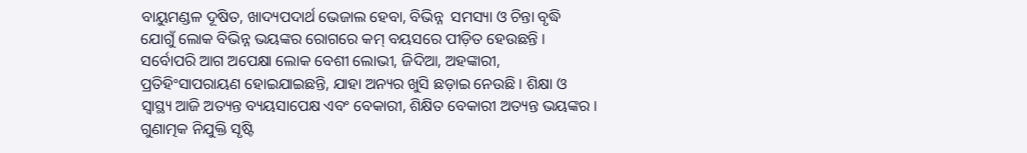ବାୟୁମଣ୍ଡଳ ଦୂଷିତ, ଖାଦ୍ୟପଦାର୍ଥ ଭେଜାଲ ହେବା, ବିଭିନ୍ନ  ସମସ୍ୟା ଓ ଚିନ୍ତା ବୃଦ୍ଧି ଯୋଗୁଁ ଲୋକ ବିଭିନ୍ନ ଭୟଙ୍କର ରୋଗରେ କମ୍‌ ବୟସରେ ପୀଡ଼ିତ ହେଉଛନ୍ତି । ସର୍ବୋପରି ଆଗ ଅପେକ୍ଷା ଲୋକ ବେଶୀ ଲୋଭୀ, ଜିଦିଆ, ଅହଙ୍କାରୀ, ପ୍ରତିହିଂସାପରାୟଣ ହୋଇଯାଇଛନ୍ତି, ଯାହା ଅନ୍ୟର ଖୁସି ଛଡ଼ାଇ ନେଉଛି । ଶିକ୍ଷା ଓ ସ୍ୱାସ୍ଥ୍ୟ ଆଜି ଅତ୍ୟନ୍ତ ବ୍ୟୟସାପେକ୍ଷ ଏବଂ ବେକାରୀ, ଶିକ୍ଷିତ ବେକାରୀ ଅତ୍ୟନ୍ତ ଭୟଙ୍କର । ଗୁଣାତ୍ମକ ନିଯୁକ୍ତି ସୃଷ୍ଟି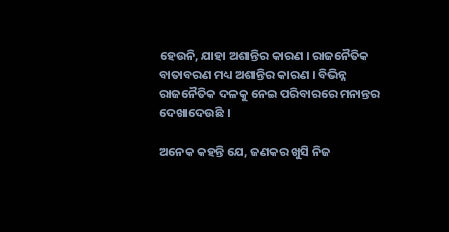ହେଉନି, ଯାହା ଅଶାନ୍ତିର କାରଣ । ରାଜନୈତିକ ବାତାବରଣ ମଧ୍ୟ ଅଶାନ୍ତିର କାରଣ । ବିଭିନ୍ନ ରାଜନୈତିକ ଦଳକୁ ନେଇ ପରିବାରରେ ମନାନ୍ତର ଦେଖାଦେଉଛି ।

ଅନେକ କହନ୍ତି ଯେ, ଜଣକର ଖୁସି ନିଜ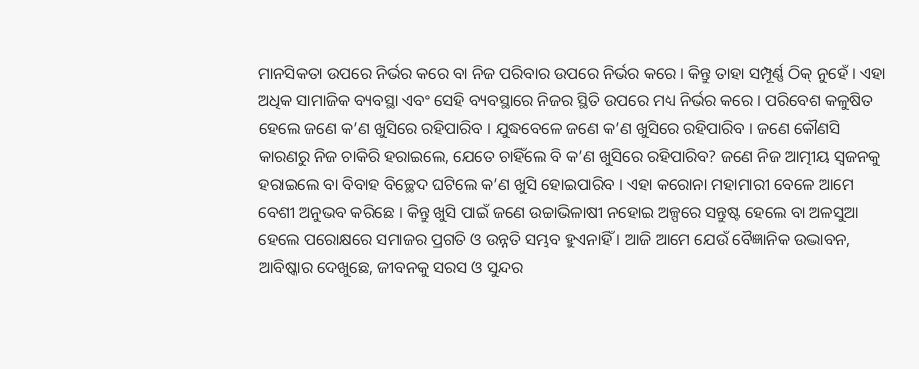ମାନସିକତା ଉପରେ ନିର୍ଭର କରେ ବା ନିଜ ପରିବାର ଉପରେ ନିର୍ଭର କରେ । କିନ୍ତୁ ତାହା ସମ୍ପୂର୍ଣ୍ଣ ଠିକ୍‌ ନୁହେଁ । ଏହା ଅଧିକ ସାମାଜିକ ବ୍ୟବସ୍ଥା ଏବଂ ସେହି ବ୍ୟବସ୍ଥାରେ ନିଜର ସ୍ଥିତି ଉପରେ ମଧ୍ୟ ନିର୍ଭର କରେ । ପରିବେଶ କଳୁଷିତ ହେଲେ ଜଣେ କ’ଣ ଖୁସିରେ ରହିପାରିବ । ଯୁଦ୍ଧବେଳେ ଜଣେ କ’ଣ ଖୁସିରେ ରହିପାରିବ । ଜଣେ କୌଣସି କାରଣରୁ ନିଜ ଚାକିରି ହରାଇଲେ, ଯେତେ ଚାହିଁଲେ ବି କ’ଣ ଖୁସିରେ ରହିପାରିବ? ଜଣେ ନିଜ ଆତ୍ମୀୟ ସ୍ୱଜନକୁ ହରାଇଲେ ବା ବିବାହ ବିଚ୍ଛେଦ ଘଟିଲେ କ’ଣ ଖୁସି ହୋଇପାରିବ । ଏହା କରୋନା ମହାମାରୀ ବେଳେ ଆମେ ବେଶୀ ଅନୁଭବ କରିଛେ । କିନ୍ତୁ ଖୁସି ପାଇଁ ଜଣେ ଉଚ୍ଚାଭିଳାଷୀ ନହୋଇ ଅଳ୍ପରେ ସନ୍ତୁଷ୍ଟ ହେଲେ ବା ଅଳସୁଆ ହେଲେ ପରୋକ୍ଷରେ ସମାଜର ପ୍ରଗତି ଓ ଉନ୍ନତି ସମ୍ଭବ ହୁଏନାହିଁ । ଆଜି ଆମେ ଯେଉଁ ବୈଜ୍ଞାନିକ ଉଦ୍ଭାବନ, ଆବିଷ୍କାର ଦେଖୁଛେ, ଜୀବନକୁ ସରସ ଓ ସୁନ୍ଦର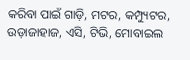କରିବା ପାଇଁ ଗାଡ଼ି, ମଟର, କମ୍ପ୍ୟୁଟର, ଉଡ଼ାଜାହାଜ, ଏସି, ଟିଭି, ମୋବାଇଲ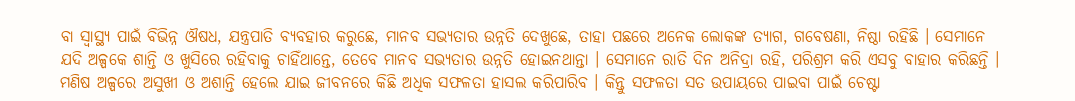ବା ସ୍ୱାସ୍ଥ୍ୟ ପାଇଁ ବିଭିନ୍ନ ଔଷଧ, ଯନ୍ତ୍ରପାତି ବ୍ୟବହାର କରୁଛେ, ମାନବ ସଭ୍ୟତାର ଉନ୍ନତି ଦେଖୁଛେ, ତାହା ପଛରେ ଅନେକ ଲୋକଙ୍କ ତ୍ୟାଗ, ଗବେଷଣା, ନିଷ୍ଠା ରହିଛି । ସେମାନେ ଯଦି ଅଳ୍ପକେ ଶାନ୍ତି ଓ ଖୁସିରେ ରହିବାକୁ ଚାହିଁଥାନ୍ତେ, ତେବେ ମାନବ ସଭ୍ୟତାର ଉନ୍ନତି ହୋଇନଥାନ୍ତା । ସେମାନେ ରାତି ଦିନ ଅନିଦ୍ରା ରହି, ପରିଶ୍ରମ କରି ଏସବୁ ବାହାର କରିଛନ୍ତି । ମଣିଷ ଅଳ୍ପରେ ଅସୁଖୀ ଓ ଅଶାନ୍ତି ହେଲେ ଯାଇ ଜୀବନରେ କିଛି ଅଧିକ ସଫଳତା ହାସଲ କରିପାରିବ । କିନ୍ତୁ ସଫଳତା ସତ ଉପାୟରେ ପାଇବା ପାଇଁ ଚେଷ୍ଟା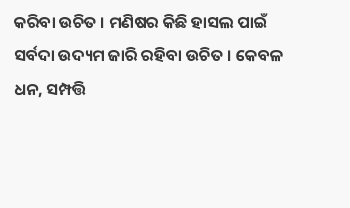କରିବା ଉଚିତ । ମଣିଷର କିଛି ହାସଲ ପାଇଁ ସର୍ବଦା ଉଦ୍ୟମ ଜାରି ରହିବା ଉଚିତ । କେବଳ ଧନ, ସମ୍ପତ୍ତି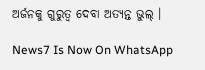ଅର୍ଜନକୁ ଗୁରୁତ୍ୱ ଦେବା ଅତ୍ୟନ୍ତ ଭୁଲ୍‌ ।

News7 Is Now On WhatsApp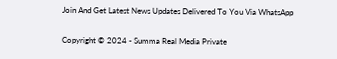Join And Get Latest News Updates Delivered To You Via WhatsApp

Copyright © 2024 - Summa Real Media Private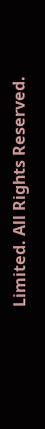Limited. All Rights Reserved.